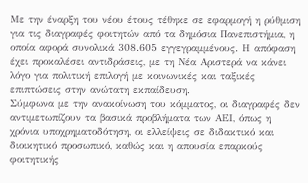Με την έναρξη του νέου έτους τέθηκε σε εφαρμογή η ρύθμιση για τις διαγραφές φοιτητών από τα δημόσια Πανεπιστήμια, η οποία αφορά συνολικά 308.605 εγγεγραμμένους. Η απόφαση έχει προκαλέσει αντιδράσεις, με τη Νέα Αριστερά να κάνει λόγο για πολιτική επιλογή με κοινωνικές και ταξικές επιπτώσεις στην ανώτατη εκπαίδευση.
Σύμφωνα με την ανακοίνωση του κόμματος, οι διαγραφές δεν αντιμετωπίζουν τα βασικά προβλήματα των ΑΕΙ, όπως η χρόνια υποχρηματοδότηση, οι ελλείψεις σε διδακτικό και διοικητικό προσωπικό, καθώς και η απουσία επαρκούς φοιτητικής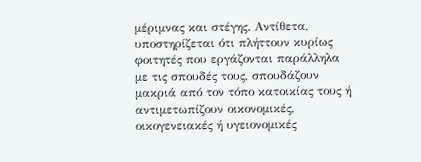μέριμνας και στέγης. Αντίθετα, υποστηρίζεται ότι πλήττουν κυρίως φοιτητές που εργάζονται παράλληλα με τις σπουδές τους, σπουδάζουν μακριά από τον τόπο κατοικίας τους ή αντιμετωπίζουν οικονομικές, οικογενειακές ή υγειονομικές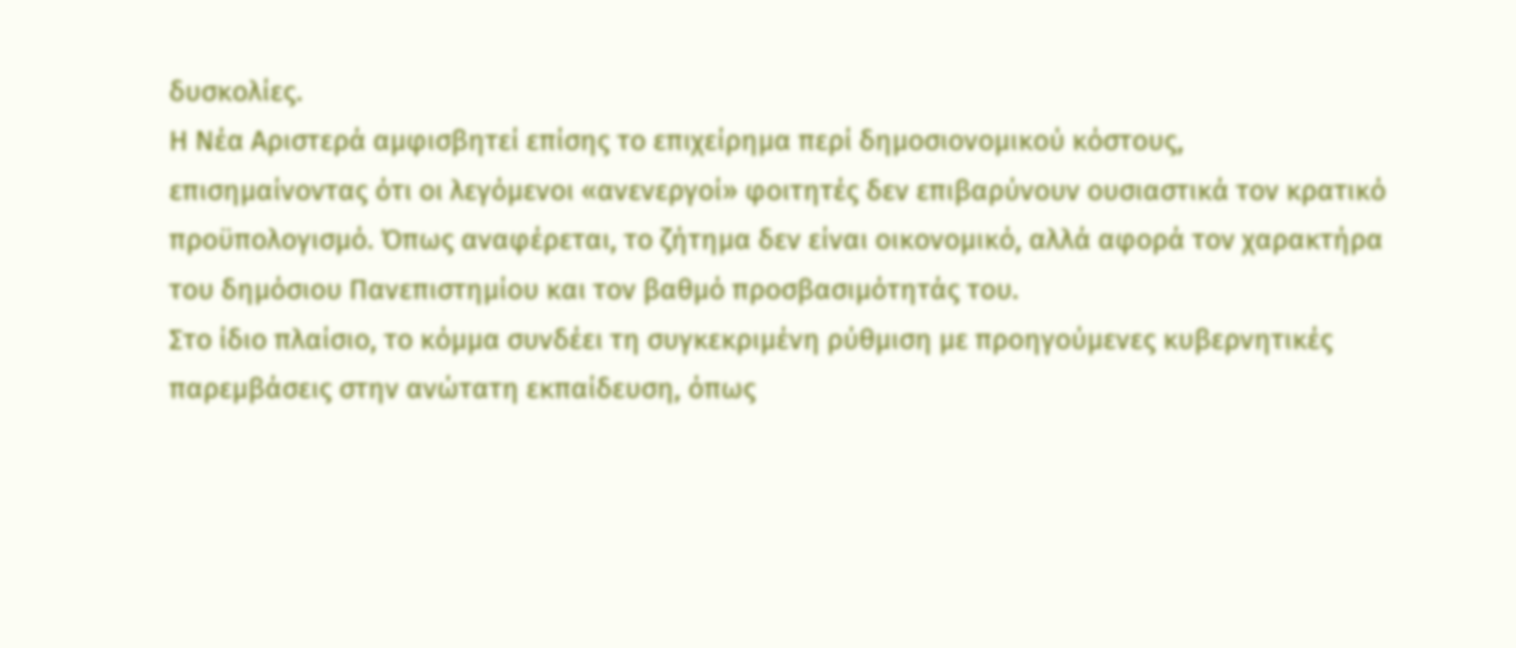δυσκολίες.
Η Νέα Αριστερά αμφισβητεί επίσης το επιχείρημα περί δημοσιονομικού κόστους, επισημαίνοντας ότι οι λεγόμενοι «ανενεργοί» φοιτητές δεν επιβαρύνουν ουσιαστικά τον κρατικό προϋπολογισμό. Όπως αναφέρεται, το ζήτημα δεν είναι οικονομικό, αλλά αφορά τον χαρακτήρα του δημόσιου Πανεπιστημίου και τον βαθμό προσβασιμότητάς του.
Στο ίδιο πλαίσιο, το κόμμα συνδέει τη συγκεκριμένη ρύθμιση με προηγούμενες κυβερνητικές παρεμβάσεις στην ανώτατη εκπαίδευση, όπως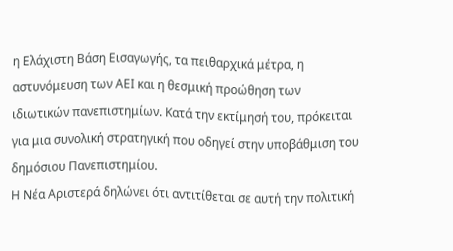η Ελάχιστη Βάση Εισαγωγής, τα πειθαρχικά μέτρα, η αστυνόμευση των ΑΕΙ και η θεσμική προώθηση των ιδιωτικών πανεπιστημίων. Κατά την εκτίμησή του, πρόκειται για μια συνολική στρατηγική που οδηγεί στην υποβάθμιση του δημόσιου Πανεπιστημίου.
Η Νέα Αριστερά δηλώνει ότι αντιτίθεται σε αυτή την πολιτική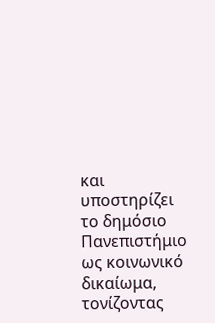και υποστηρίζει το δημόσιο Πανεπιστήμιο ως κοινωνικό δικαίωμα, τονίζοντας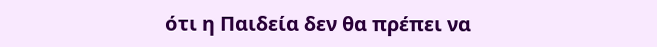ότι η Παιδεία δεν θα πρέπει να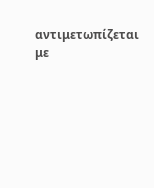αντιμετωπίζεται με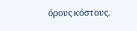όρους κόστους.